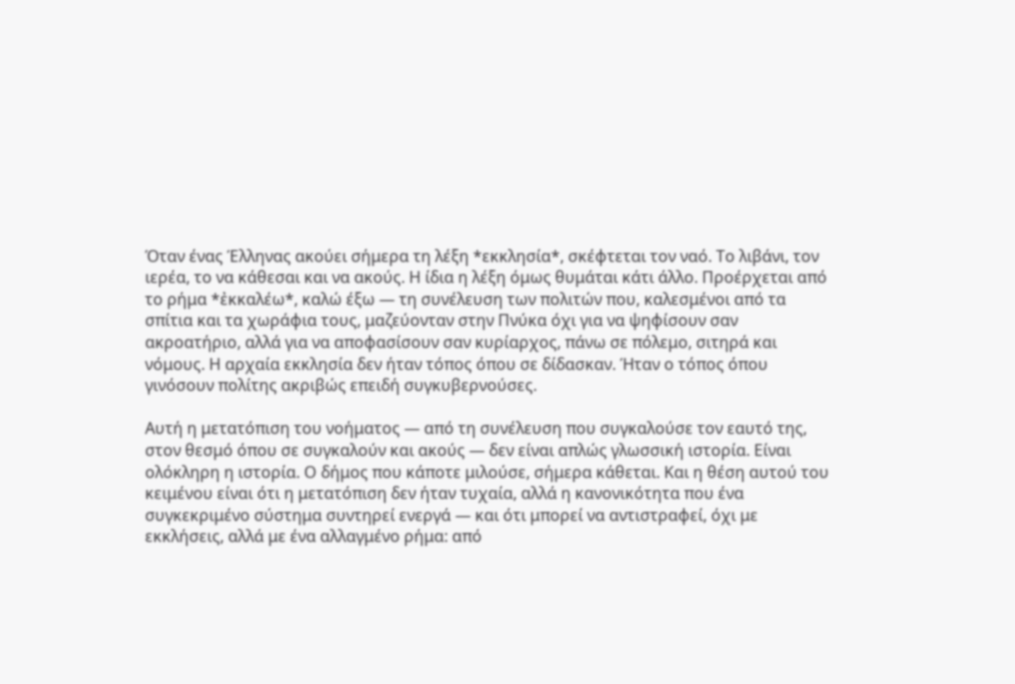Όταν ένας Έλληνας ακούει σήμερα τη λέξη *εκκλησία*, σκέφτεται τον ναό. Το λιβάνι, τον ιερέα, το να κάθεσαι και να ακούς. Η ίδια η λέξη όμως θυμάται κάτι άλλο. Προέρχεται από το ρήμα *ἐκκαλέω*, καλώ έξω — τη συνέλευση των πολιτών που, καλεσμένοι από τα σπίτια και τα χωράφια τους, μαζεύονταν στην Πνύκα όχι για να ψηφίσουν σαν ακροατήριο, αλλά για να αποφασίσουν σαν κυρίαρχος, πάνω σε πόλεμο, σιτηρά και νόμους. Η αρχαία εκκλησία δεν ήταν τόπος όπου σε δίδασκαν. Ήταν ο τόπος όπου γινόσουν πολίτης ακριβώς επειδή συγκυβερνούσες.

Αυτή η μετατόπιση του νοήματος — από τη συνέλευση που συγκαλούσε τον εαυτό της, στον θεσμό όπου σε συγκαλούν και ακούς — δεν είναι απλώς γλωσσική ιστορία. Είναι ολόκληρη η ιστορία. Ο δήμος που κάποτε μιλούσε, σήμερα κάθεται. Και η θέση αυτού του κειμένου είναι ότι η μετατόπιση δεν ήταν τυχαία, αλλά η κανονικότητα που ένα συγκεκριμένο σύστημα συντηρεί ενεργά — και ότι μπορεί να αντιστραφεί, όχι με εκκλήσεις, αλλά με ένα αλλαγμένο ρήμα: από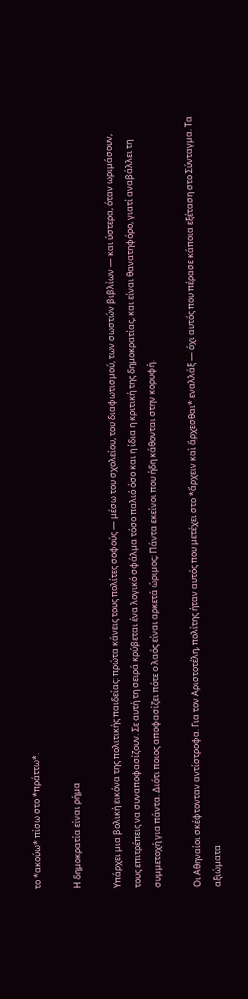το *ακούω* πίσω στο *πράττω*.

Η δημοκρατία είναι ρήμα

Υπάρχει μια βολική εικόνα της πολιτικής παιδείας: πρώτα κάνεις τους πολίτες σοφούς — μέσω του σχολείου, του διαφωτισμού, των σωστών βιβλίων — και ύστερα, όταν ωριμάσουν, τους επιτρέπεις να συναποφασίζουν. Σε αυτή τη σειρά κρύβεται ένα λογικό σφάλμα τόσο παλιό όσο και η ίδια η κριτική της δημοκρατίας, και είναι θανατηφόρο, γιατί αναβάλλει τη συμμετοχή για πάντα. Διότι ποιος αποφασίζει πότε ο λαός είναι αρκετά ώριμος; Πάντα εκείνοι που ήδη κάθονται στην κορυφή.

Οι Αθηναίοι σκέφτονταν αντίστροφα. Για τον Αριστοτέλη, πολίτης ήταν αυτός που μετέχει στο *ἄρχειν καὶ ἄρχεσθαι* εναλλάξ — όχι αυτός που πέρασε κάποια εξέταση στο Σύνταγμα. Τα αξιώματα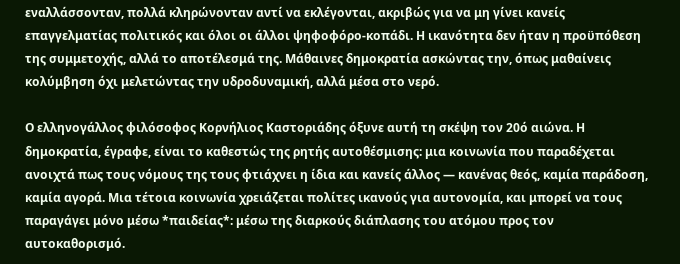εναλλάσσονταν, πολλά κληρώνονταν αντί να εκλέγονται, ακριβώς για να μη γίνει κανείς επαγγελματίας πολιτικός και όλοι οι άλλοι ψηφοφόρο-κοπάδι. Η ικανότητα δεν ήταν η προϋπόθεση της συμμετοχής, αλλά το αποτέλεσμά της. Μάθαινες δημοκρατία ασκώντας την, όπως μαθαίνεις κολύμβηση όχι μελετώντας την υδροδυναμική, αλλά μέσα στο νερό.

Ο ελληνογάλλος φιλόσοφος Κορνήλιος Καστοριάδης όξυνε αυτή τη σκέψη τον 20ό αιώνα. Η δημοκρατία, έγραφε, είναι το καθεστώς της ρητής αυτοθέσμισης: μια κοινωνία που παραδέχεται ανοιχτά πως τους νόμους της τους φτιάχνει η ίδια και κανείς άλλος — κανένας θεός, καμία παράδοση, καμία αγορά. Μια τέτοια κοινωνία χρειάζεται πολίτες ικανούς για αυτονομία, και μπορεί να τους παραγάγει μόνο μέσω *παιδείας*: μέσω της διαρκούς διάπλασης του ατόμου προς τον αυτοκαθορισμό.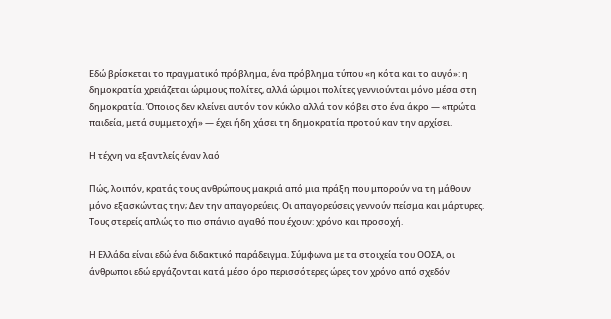Εδώ βρίσκεται το πραγματικό πρόβλημα, ένα πρόβλημα τύπου «η κότα και το αυγό»: η δημοκρατία χρειάζεται ώριμους πολίτες, αλλά ώριμοι πολίτες γεννιούνται μόνο μέσα στη δημοκρατία. Όποιος δεν κλείνει αυτόν τον κύκλο αλλά τον κόβει στο ένα άκρο — «πρώτα παιδεία, μετά συμμετοχή» — έχει ήδη χάσει τη δημοκρατία προτού καν την αρχίσει.

Η τέχνη να εξαντλείς έναν λαό

Πώς, λοιπόν, κρατάς τους ανθρώπους μακριά από μια πράξη που μπορούν να τη μάθουν μόνο εξασκώντας την; Δεν την απαγορεύεις. Οι απαγορεύσεις γεννούν πείσμα και μάρτυρες. Τους στερείς απλώς το πιο σπάνιο αγαθό που έχουν: χρόνο και προσοχή.

Η Ελλάδα είναι εδώ ένα διδακτικό παράδειγμα. Σύμφωνα με τα στοιχεία του ΟΟΣΑ, οι άνθρωποι εδώ εργάζονται κατά μέσο όρο περισσότερες ώρες τον χρόνο από σχεδόν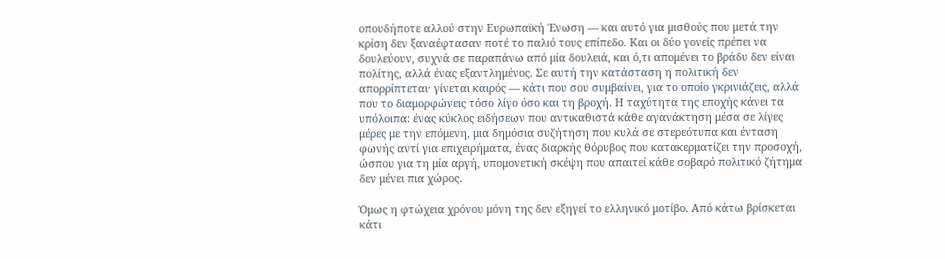οπουδήποτε αλλού στην Ευρωπαϊκή Ένωση — και αυτό για μισθούς που μετά την κρίση δεν ξαναέφτασαν ποτέ το παλιό τους επίπεδο. Και οι δύο γονείς πρέπει να δουλεύουν, συχνά σε παραπάνω από μία δουλειά, και ό,τι απομένει το βράδυ δεν είναι πολίτης, αλλά ένας εξαντλημένος. Σε αυτή την κατάσταση η πολιτική δεν απορρίπτεται· γίνεται καιρός — κάτι που σου συμβαίνει, για το οποίο γκρινιάζεις, αλλά που το διαμορφώνεις τόσο λίγο όσο και τη βροχή. Η ταχύτητα της εποχής κάνει τα υπόλοιπα: ένας κύκλος ειδήσεων που αντικαθιστά κάθε αγανάκτηση μέσα σε λίγες μέρες με την επόμενη, μια δημόσια συζήτηση που κυλά σε στερεότυπα και ένταση φωνής αντί για επιχειρήματα, ένας διαρκής θόρυβος που κατακερματίζει την προσοχή, ώσπου για τη μία αργή, υπομονετική σκέψη που απαιτεί κάθε σοβαρό πολιτικό ζήτημα δεν μένει πια χώρος.

Όμως η φτώχεια χρόνου μόνη της δεν εξηγεί το ελληνικό μοτίβο. Από κάτω βρίσκεται κάτι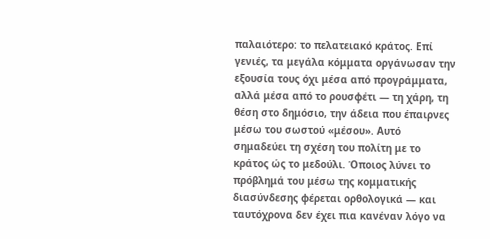παλαιότερο: το πελατειακό κράτος. Επί γενιές, τα μεγάλα κόμματα οργάνωσαν την εξουσία τους όχι μέσα από προγράμματα, αλλά μέσα από το ρουσφέτι — τη χάρη, τη θέση στο δημόσιο, την άδεια που έπαιρνες μέσω του σωστού «μέσου». Αυτό σημαδεύει τη σχέση του πολίτη με το κράτος ώς το μεδούλι. Όποιος λύνει το πρόβλημά του μέσω της κομματικής διασύνδεσης φέρεται ορθολογικά — και ταυτόχρονα δεν έχει πια κανέναν λόγο να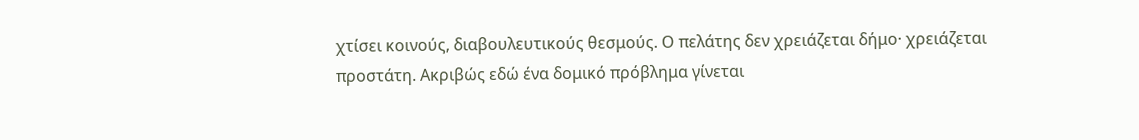χτίσει κοινούς, διαβουλευτικούς θεσμούς. Ο πελάτης δεν χρειάζεται δήμο· χρειάζεται προστάτη. Ακριβώς εδώ ένα δομικό πρόβλημα γίνεται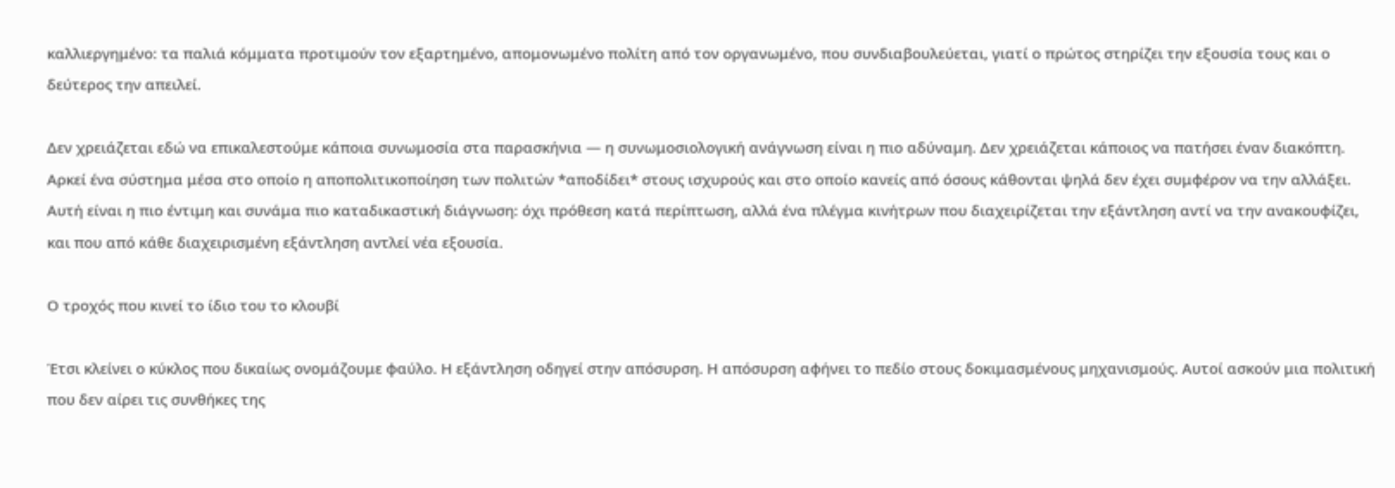καλλιεργημένο: τα παλιά κόμματα προτιμούν τον εξαρτημένο, απομονωμένο πολίτη από τον οργανωμένο, που συνδιαβουλεύεται, γιατί ο πρώτος στηρίζει την εξουσία τους και ο δεύτερος την απειλεί.

Δεν χρειάζεται εδώ να επικαλεστούμε κάποια συνωμοσία στα παρασκήνια — η συνωμοσιολογική ανάγνωση είναι η πιο αδύναμη. Δεν χρειάζεται κάποιος να πατήσει έναν διακόπτη. Αρκεί ένα σύστημα μέσα στο οποίο η αποπολιτικοποίηση των πολιτών *αποδίδει* στους ισχυρούς και στο οποίο κανείς από όσους κάθονται ψηλά δεν έχει συμφέρον να την αλλάξει. Αυτή είναι η πιο έντιμη και συνάμα πιο καταδικαστική διάγνωση: όχι πρόθεση κατά περίπτωση, αλλά ένα πλέγμα κινήτρων που διαχειρίζεται την εξάντληση αντί να την ανακουφίζει, και που από κάθε διαχειρισμένη εξάντληση αντλεί νέα εξουσία.

Ο τροχός που κινεί το ίδιο του το κλουβί

Έτσι κλείνει ο κύκλος που δικαίως ονομάζουμε φαύλο. Η εξάντληση οδηγεί στην απόσυρση. Η απόσυρση αφήνει το πεδίο στους δοκιμασμένους μηχανισμούς. Αυτοί ασκούν μια πολιτική που δεν αίρει τις συνθήκες της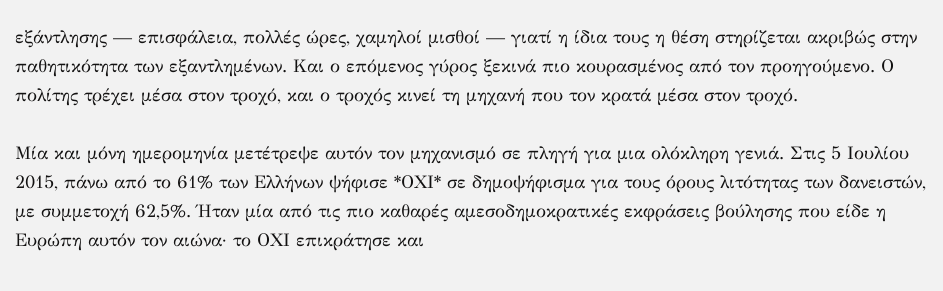εξάντλησης — επισφάλεια, πολλές ώρες, χαμηλοί μισθοί — γιατί η ίδια τους η θέση στηρίζεται ακριβώς στην παθητικότητα των εξαντλημένων. Και ο επόμενος γύρος ξεκινά πιο κουρασμένος από τον προηγούμενο. Ο πολίτης τρέχει μέσα στον τροχό, και ο τροχός κινεί τη μηχανή που τον κρατά μέσα στον τροχό.

Μία και μόνη ημερομηνία μετέτρεψε αυτόν τον μηχανισμό σε πληγή για μια ολόκληρη γενιά. Στις 5 Ιουλίου 2015, πάνω από το 61% των Ελλήνων ψήφισε *ΟΧΙ* σε δημοψήφισμα για τους όρους λιτότητας των δανειστών, με συμμετοχή 62,5%. Ήταν μία από τις πιο καθαρές αμεσοδημοκρατικές εκφράσεις βούλησης που είδε η Ευρώπη αυτόν τον αιώνα· το ΟΧΙ επικράτησε και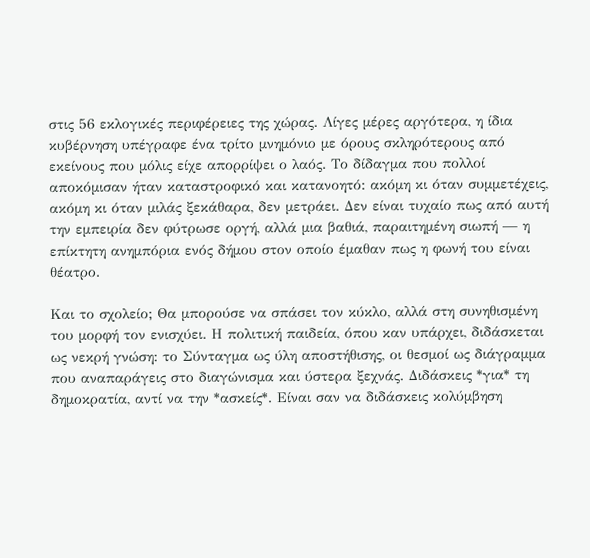στις 56 εκλογικές περιφέρειες της χώρας. Λίγες μέρες αργότερα, η ίδια κυβέρνηση υπέγραφε ένα τρίτο μνημόνιο με όρους σκληρότερους από εκείνους που μόλις είχε απορρίψει ο λαός. Το δίδαγμα που πολλοί αποκόμισαν ήταν καταστροφικό και κατανοητό: ακόμη κι όταν συμμετέχεις, ακόμη κι όταν μιλάς ξεκάθαρα, δεν μετράει. Δεν είναι τυχαίο πως από αυτή την εμπειρία δεν φύτρωσε οργή, αλλά μια βαθιά, παραιτημένη σιωπή — η επίκτητη ανημπόρια ενός δήμου στον οποίο έμαθαν πως η φωνή του είναι θέατρο.

Και το σχολείο; Θα μπορούσε να σπάσει τον κύκλο, αλλά στη συνηθισμένη του μορφή τον ενισχύει. Η πολιτική παιδεία, όπου καν υπάρχει, διδάσκεται ως νεκρή γνώση: το Σύνταγμα ως ύλη αποστήθισης, οι θεσμοί ως διάγραμμα που αναπαράγεις στο διαγώνισμα και ύστερα ξεχνάς. Διδάσκεις *για* τη δημοκρατία, αντί να την *ασκείς*. Είναι σαν να διδάσκεις κολύμβηση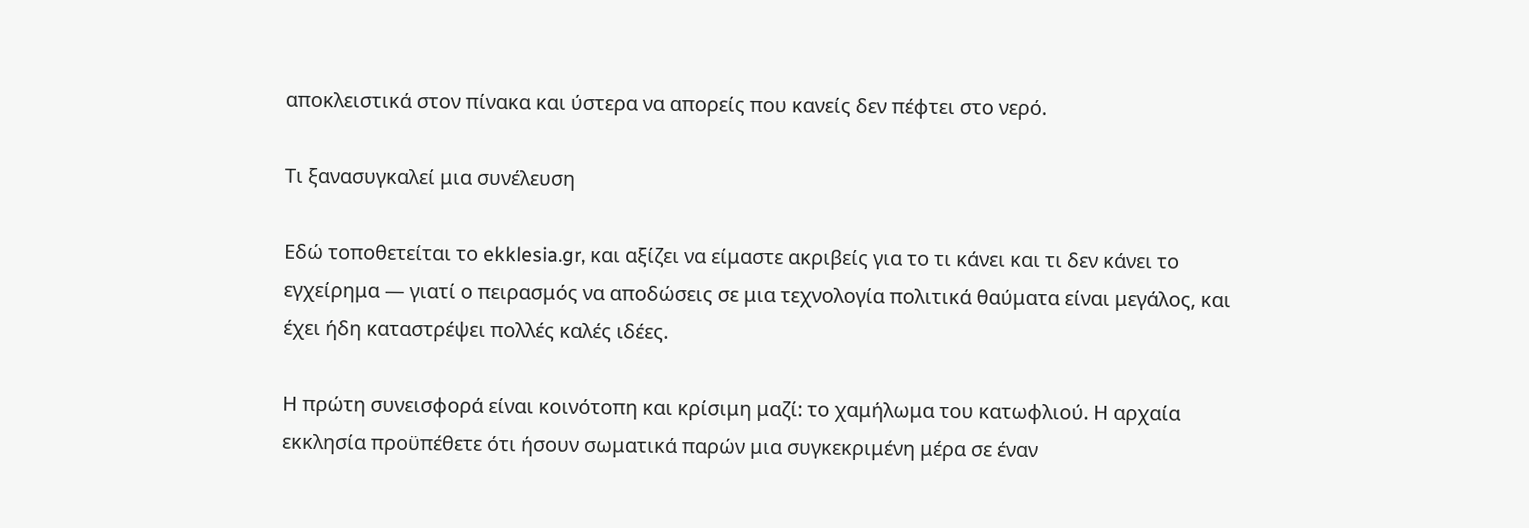αποκλειστικά στον πίνακα και ύστερα να απορείς που κανείς δεν πέφτει στο νερό.

Τι ξανασυγκαλεί μια συνέλευση

Εδώ τοποθετείται το ekklesia.gr, και αξίζει να είμαστε ακριβείς για το τι κάνει και τι δεν κάνει το εγχείρημα — γιατί ο πειρασμός να αποδώσεις σε μια τεχνολογία πολιτικά θαύματα είναι μεγάλος, και έχει ήδη καταστρέψει πολλές καλές ιδέες.

Η πρώτη συνεισφορά είναι κοινότοπη και κρίσιμη μαζί: το χαμήλωμα του κατωφλιού. Η αρχαία εκκλησία προϋπέθετε ότι ήσουν σωματικά παρών μια συγκεκριμένη μέρα σε έναν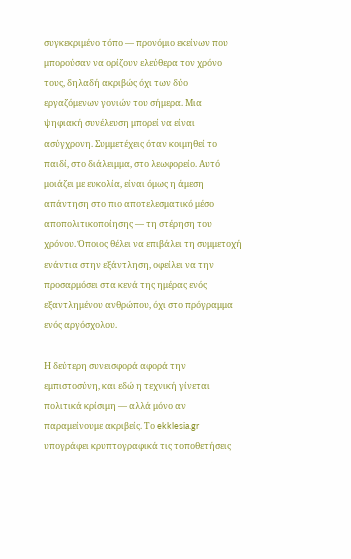συγκεκριμένο τόπο — προνόμιο εκείνων που μπορούσαν να ορίζουν ελεύθερα τον χρόνο τους, δηλαδή ακριβώς όχι των δύο εργαζόμενων γονιών του σήμερα. Μια ψηφιακή συνέλευση μπορεί να είναι ασύγχρονη. Συμμετέχεις όταν κοιμηθεί το παιδί, στο διάλειμμα, στο λεωφορείο. Αυτό μοιάζει με ευκολία, είναι όμως η άμεση απάντηση στο πιο αποτελεσματικό μέσο αποπολιτικοποίησης — τη στέρηση του χρόνου. Όποιος θέλει να επιβάλει τη συμμετοχή ενάντια στην εξάντληση, οφείλει να την προσαρμόσει στα κενά της ημέρας ενός εξαντλημένου ανθρώπου, όχι στο πρόγραμμα ενός αργόσχολου.

Η δεύτερη συνεισφορά αφορά την εμπιστοσύνη, και εδώ η τεχνική γίνεται πολιτικά κρίσιμη — αλλά μόνο αν παραμείνουμε ακριβείς. Το ekklesia.gr υπογράφει κρυπτογραφικά τις τοποθετήσεις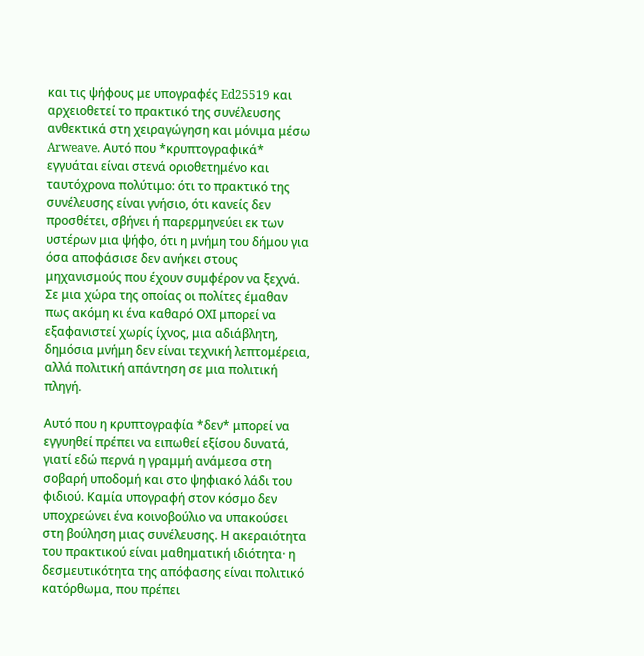και τις ψήφους με υπογραφές Ed25519 και αρχειοθετεί το πρακτικό της συνέλευσης ανθεκτικά στη χειραγώγηση και μόνιμα μέσω Arweave. Αυτό που *κρυπτογραφικά* εγγυάται είναι στενά οριοθετημένο και ταυτόχρονα πολύτιμο: ότι το πρακτικό της συνέλευσης είναι γνήσιο, ότι κανείς δεν προσθέτει, σβήνει ή παρερμηνεύει εκ των υστέρων μια ψήφο, ότι η μνήμη του δήμου για όσα αποφάσισε δεν ανήκει στους μηχανισμούς που έχουν συμφέρον να ξεχνά. Σε μια χώρα της οποίας οι πολίτες έμαθαν πως ακόμη κι ένα καθαρό ΟΧΙ μπορεί να εξαφανιστεί χωρίς ίχνος, μια αδιάβλητη, δημόσια μνήμη δεν είναι τεχνική λεπτομέρεια, αλλά πολιτική απάντηση σε μια πολιτική πληγή.

Αυτό που η κρυπτογραφία *δεν* μπορεί να εγγυηθεί πρέπει να ειπωθεί εξίσου δυνατά, γιατί εδώ περνά η γραμμή ανάμεσα στη σοβαρή υποδομή και στο ψηφιακό λάδι του φιδιού. Καμία υπογραφή στον κόσμο δεν υποχρεώνει ένα κοινοβούλιο να υπακούσει στη βούληση μιας συνέλευσης. Η ακεραιότητα του πρακτικού είναι μαθηματική ιδιότητα· η δεσμευτικότητα της απόφασης είναι πολιτικό κατόρθωμα, που πρέπει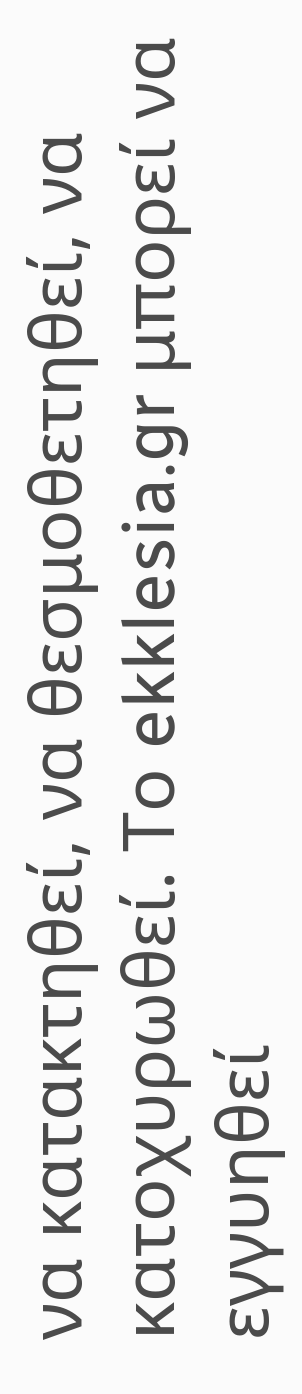να κατακτηθεί, να θεσμοθετηθεί, να κατοχυρωθεί. Το ekklesia.gr μπορεί να εγγυηθεί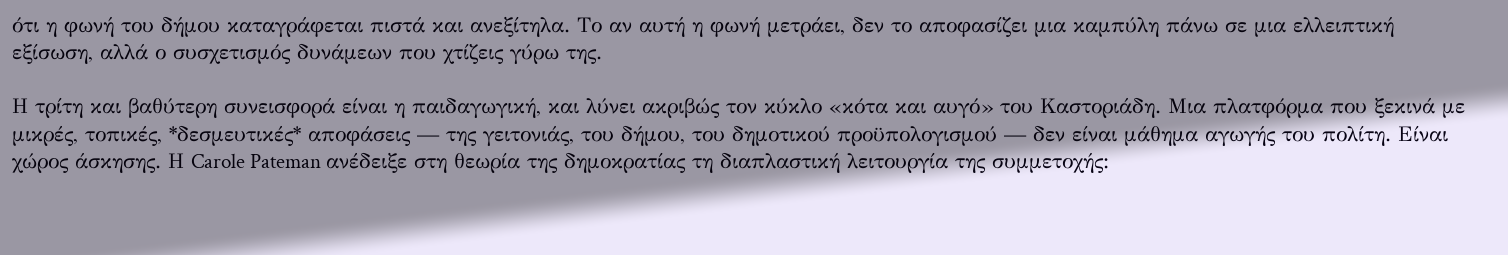ότι η φωνή του δήμου καταγράφεται πιστά και ανεξίτηλα. Το αν αυτή η φωνή μετράει, δεν το αποφασίζει μια καμπύλη πάνω σε μια ελλειπτική εξίσωση, αλλά ο συσχετισμός δυνάμεων που χτίζεις γύρω της.

Η τρίτη και βαθύτερη συνεισφορά είναι η παιδαγωγική, και λύνει ακριβώς τον κύκλο «κότα και αυγό» του Καστοριάδη. Μια πλατφόρμα που ξεκινά με μικρές, τοπικές, *δεσμευτικές* αποφάσεις — της γειτονιάς, του δήμου, του δημοτικού προϋπολογισμού — δεν είναι μάθημα αγωγής του πολίτη. Είναι χώρος άσκησης. Η Carole Pateman ανέδειξε στη θεωρία της δημοκρατίας τη διαπλαστική λειτουργία της συμμετοχής: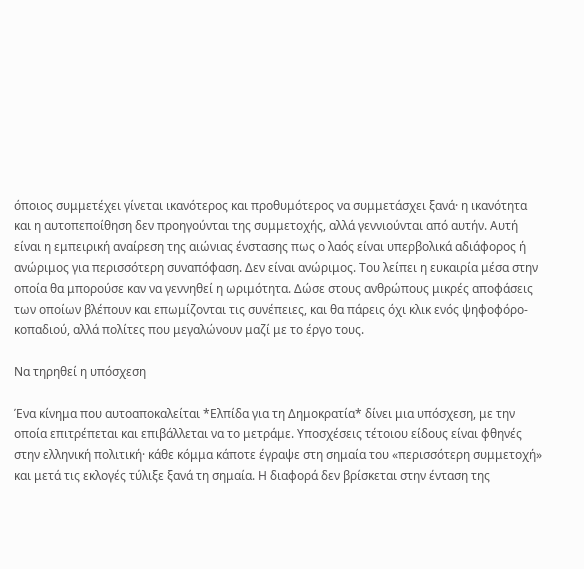όποιος συμμετέχει γίνεται ικανότερος και προθυμότερος να συμμετάσχει ξανά· η ικανότητα και η αυτοπεποίθηση δεν προηγούνται της συμμετοχής, αλλά γεννιούνται από αυτήν. Αυτή είναι η εμπειρική αναίρεση της αιώνιας ένστασης πως ο λαός είναι υπερβολικά αδιάφορος ή ανώριμος για περισσότερη συναπόφαση. Δεν είναι ανώριμος. Του λείπει η ευκαιρία μέσα στην οποία θα μπορούσε καν να γεννηθεί η ωριμότητα. Δώσε στους ανθρώπους μικρές αποφάσεις των οποίων βλέπουν και επωμίζονται τις συνέπειες, και θα πάρεις όχι κλικ ενός ψηφοφόρο-κοπαδιού, αλλά πολίτες που μεγαλώνουν μαζί με το έργο τους.

Να τηρηθεί η υπόσχεση

Ένα κίνημα που αυτοαποκαλείται *Ελπίδα για τη Δημοκρατία* δίνει μια υπόσχεση, με την οποία επιτρέπεται και επιβάλλεται να το μετράμε. Υποσχέσεις τέτοιου είδους είναι φθηνές στην ελληνική πολιτική· κάθε κόμμα κάποτε έγραψε στη σημαία του «περισσότερη συμμετοχή» και μετά τις εκλογές τύλιξε ξανά τη σημαία. Η διαφορά δεν βρίσκεται στην ένταση της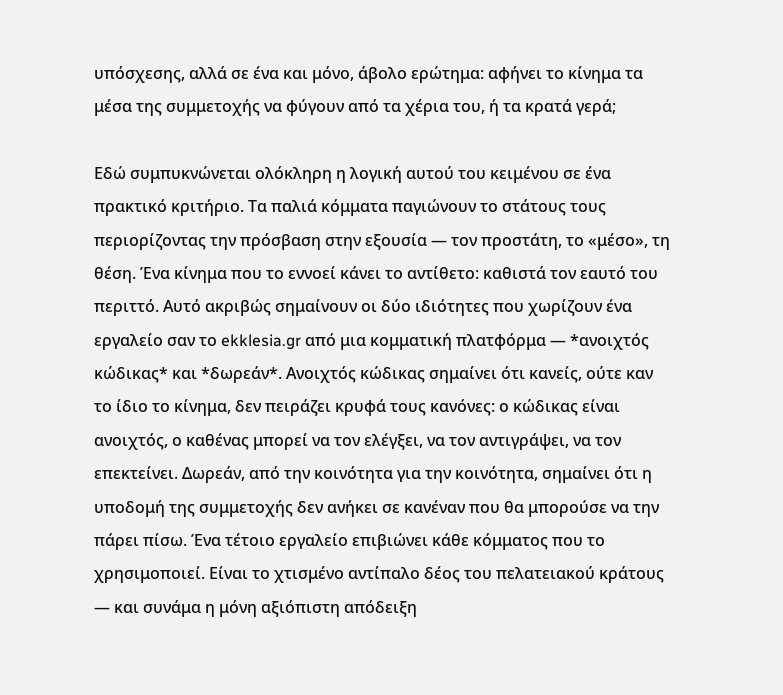υπόσχεσης, αλλά σε ένα και μόνο, άβολο ερώτημα: αφήνει το κίνημα τα μέσα της συμμετοχής να φύγουν από τα χέρια του, ή τα κρατά γερά;

Εδώ συμπυκνώνεται ολόκληρη η λογική αυτού του κειμένου σε ένα πρακτικό κριτήριο. Τα παλιά κόμματα παγιώνουν το στάτους τους περιορίζοντας την πρόσβαση στην εξουσία — τον προστάτη, το «μέσο», τη θέση. Ένα κίνημα που το εννοεί κάνει το αντίθετο: καθιστά τον εαυτό του περιττό. Αυτό ακριβώς σημαίνουν οι δύο ιδιότητες που χωρίζουν ένα εργαλείο σαν το ekklesia.gr από μια κομματική πλατφόρμα — *ανοιχτός κώδικας* και *δωρεάν*. Ανοιχτός κώδικας σημαίνει ότι κανείς, ούτε καν το ίδιο το κίνημα, δεν πειράζει κρυφά τους κανόνες: ο κώδικας είναι ανοιχτός, ο καθένας μπορεί να τον ελέγξει, να τον αντιγράψει, να τον επεκτείνει. Δωρεάν, από την κοινότητα για την κοινότητα, σημαίνει ότι η υποδομή της συμμετοχής δεν ανήκει σε κανέναν που θα μπορούσε να την πάρει πίσω. Ένα τέτοιο εργαλείο επιβιώνει κάθε κόμματος που το χρησιμοποιεί. Είναι το χτισμένο αντίπαλο δέος του πελατειακού κράτους — και συνάμα η μόνη αξιόπιστη απόδειξη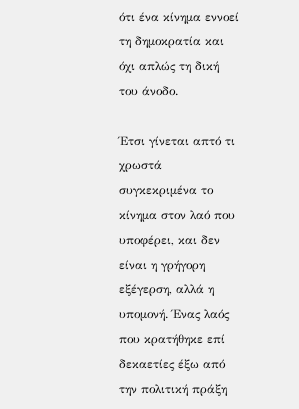ότι ένα κίνημα εννοεί τη δημοκρατία και όχι απλώς τη δική του άνοδο.

Έτσι γίνεται απτό τι χρωστά συγκεκριμένα το κίνημα στον λαό που υποφέρει, και δεν είναι η γρήγορη εξέγερση, αλλά η υπομονή. Ένας λαός που κρατήθηκε επί δεκαετίες έξω από την πολιτική πράξη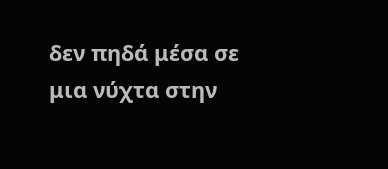δεν πηδά μέσα σε μια νύχτα στην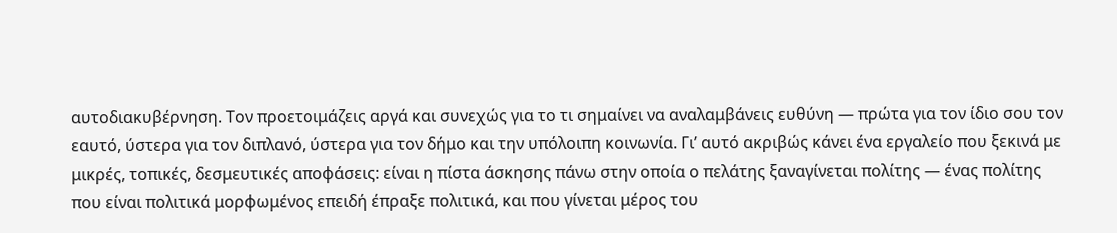αυτοδιακυβέρνηση. Τον προετοιμάζεις αργά και συνεχώς για το τι σημαίνει να αναλαμβάνεις ευθύνη — πρώτα για τον ίδιο σου τον εαυτό, ύστερα για τον διπλανό, ύστερα για τον δήμο και την υπόλοιπη κοινωνία. Γι’ αυτό ακριβώς κάνει ένα εργαλείο που ξεκινά με μικρές, τοπικές, δεσμευτικές αποφάσεις: είναι η πίστα άσκησης πάνω στην οποία ο πελάτης ξαναγίνεται πολίτης — ένας πολίτης που είναι πολιτικά μορφωμένος επειδή έπραξε πολιτικά, και που γίνεται μέρος του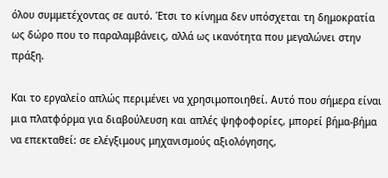όλου συμμετέχοντας σε αυτό. Έτσι το κίνημα δεν υπόσχεται τη δημοκρατία ως δώρο που το παραλαμβάνεις, αλλά ως ικανότητα που μεγαλώνει στην πράξη.

Και το εργαλείο απλώς περιμένει να χρησιμοποιηθεί. Αυτό που σήμερα είναι μια πλατφόρμα για διαβούλευση και απλές ψηφοφορίες, μπορεί βήμα-βήμα να επεκταθεί: σε ελέγξιμους μηχανισμούς αξιολόγησης,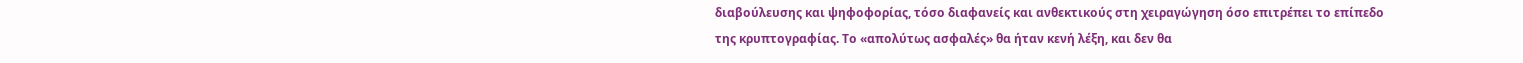διαβούλευσης και ψηφοφορίας, τόσο διαφανείς και ανθεκτικούς στη χειραγώγηση όσο επιτρέπει το επίπεδο της κρυπτογραφίας. Το «απολύτως ασφαλές» θα ήταν κενή λέξη, και δεν θα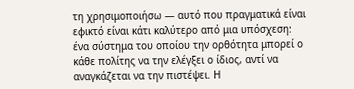τη χρησιμοποιήσω — αυτό που πραγματικά είναι εφικτό είναι κάτι καλύτερο από μια υπόσχεση: ένα σύστημα του οποίου την ορθότητα μπορεί ο κάθε πολίτης να την ελέγξει ο ίδιος, αντί να αναγκάζεται να την πιστέψει. Η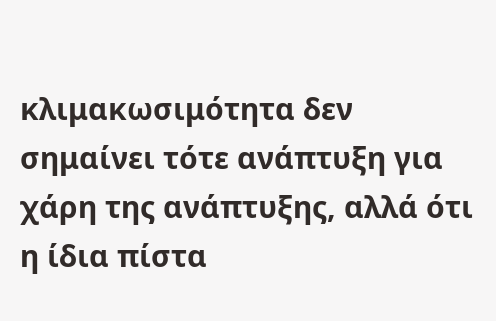κλιμακωσιμότητα δεν σημαίνει τότε ανάπτυξη για χάρη της ανάπτυξης, αλλά ότι η ίδια πίστα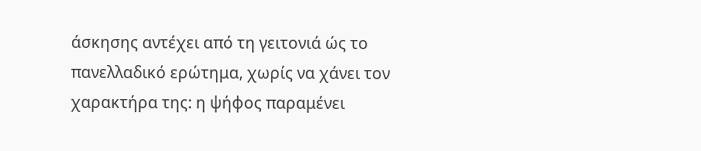άσκησης αντέχει από τη γειτονιά ώς το πανελλαδικό ερώτημα, χωρίς να χάνει τον χαρακτήρα της: η ψήφος παραμένει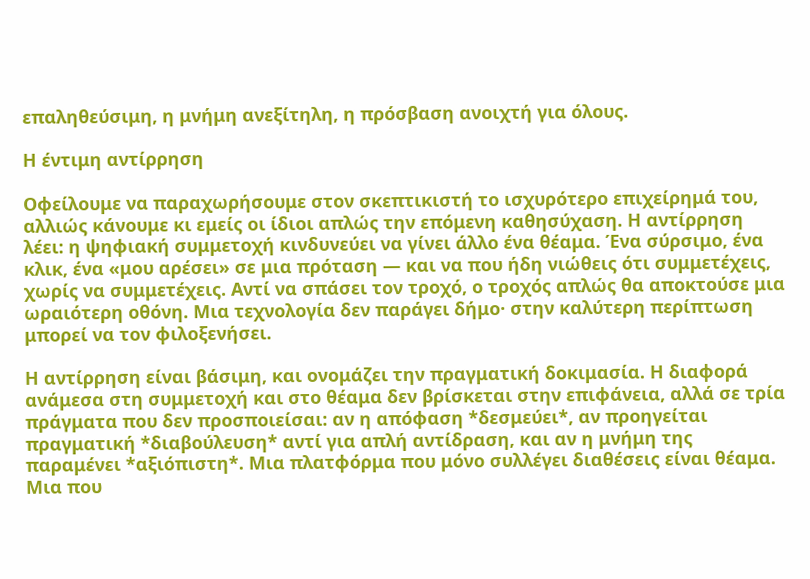επαληθεύσιμη, η μνήμη ανεξίτηλη, η πρόσβαση ανοιχτή για όλους.

Η έντιμη αντίρρηση

Οφείλουμε να παραχωρήσουμε στον σκεπτικιστή το ισχυρότερο επιχείρημά του, αλλιώς κάνουμε κι εμείς οι ίδιοι απλώς την επόμενη καθησύχαση. Η αντίρρηση λέει: η ψηφιακή συμμετοχή κινδυνεύει να γίνει άλλο ένα θέαμα. Ένα σύρσιμο, ένα κλικ, ένα «μου αρέσει» σε μια πρόταση — και να που ήδη νιώθεις ότι συμμετέχεις, χωρίς να συμμετέχεις. Αντί να σπάσει τον τροχό, ο τροχός απλώς θα αποκτούσε μια ωραιότερη οθόνη. Μια τεχνολογία δεν παράγει δήμο· στην καλύτερη περίπτωση μπορεί να τον φιλοξενήσει.

Η αντίρρηση είναι βάσιμη, και ονομάζει την πραγματική δοκιμασία. Η διαφορά ανάμεσα στη συμμετοχή και στο θέαμα δεν βρίσκεται στην επιφάνεια, αλλά σε τρία πράγματα που δεν προσποιείσαι: αν η απόφαση *δεσμεύει*, αν προηγείται πραγματική *διαβούλευση* αντί για απλή αντίδραση, και αν η μνήμη της παραμένει *αξιόπιστη*. Μια πλατφόρμα που μόνο συλλέγει διαθέσεις είναι θέαμα. Μια που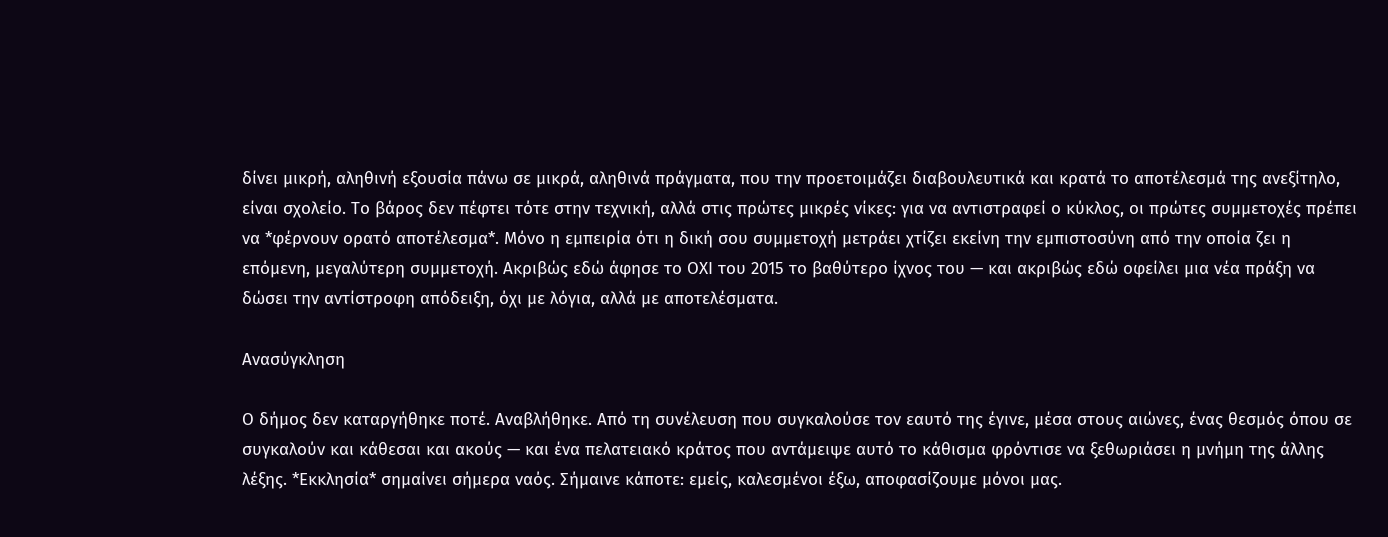δίνει μικρή, αληθινή εξουσία πάνω σε μικρά, αληθινά πράγματα, που την προετοιμάζει διαβουλευτικά και κρατά το αποτέλεσμά της ανεξίτηλο, είναι σχολείο. Το βάρος δεν πέφτει τότε στην τεχνική, αλλά στις πρώτες μικρές νίκες: για να αντιστραφεί ο κύκλος, οι πρώτες συμμετοχές πρέπει να *φέρνουν ορατό αποτέλεσμα*. Μόνο η εμπειρία ότι η δική σου συμμετοχή μετράει χτίζει εκείνη την εμπιστοσύνη από την οποία ζει η επόμενη, μεγαλύτερη συμμετοχή. Ακριβώς εδώ άφησε το ΟΧΙ του 2015 το βαθύτερο ίχνος του — και ακριβώς εδώ οφείλει μια νέα πράξη να δώσει την αντίστροφη απόδειξη, όχι με λόγια, αλλά με αποτελέσματα.

Ανασύγκληση

Ο δήμος δεν καταργήθηκε ποτέ. Αναβλήθηκε. Από τη συνέλευση που συγκαλούσε τον εαυτό της έγινε, μέσα στους αιώνες, ένας θεσμός όπου σε συγκαλούν και κάθεσαι και ακούς — και ένα πελατειακό κράτος που αντάμειψε αυτό το κάθισμα φρόντισε να ξεθωριάσει η μνήμη της άλλης λέξης. *Εκκλησία* σημαίνει σήμερα ναός. Σήμαινε κάποτε: εμείς, καλεσμένοι έξω, αποφασίζουμε μόνοι μας.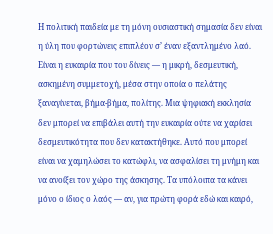Η πολιτική παιδεία με τη μόνη ουσιαστική σημασία δεν είναι η ύλη που φορτώνεις επιπλέον σ’ έναν εξαντλημένο λαό. Είναι η ευκαιρία που του δίνεις — η μικρή, δεσμευτική, ασκημένη συμμετοχή, μέσα στην οποία ο πελάτης ξαναγίνεται, βήμα-βήμα, πολίτης. Μια ψηφιακή εκκλησία δεν μπορεί να επιβάλει αυτή την ευκαιρία ούτε να χαρίσει δεσμευτικότητα που δεν κατακτήθηκε. Αυτό που μπορεί είναι να χαμηλώσει το κατώφλι, να ασφαλίσει τη μνήμη και να ανοίξει τον χώρο της άσκησης. Τα υπόλοιπα τα κάνει μόνο ο ίδιος ο λαός — αν, για πρώτη φορά εδώ και καιρό,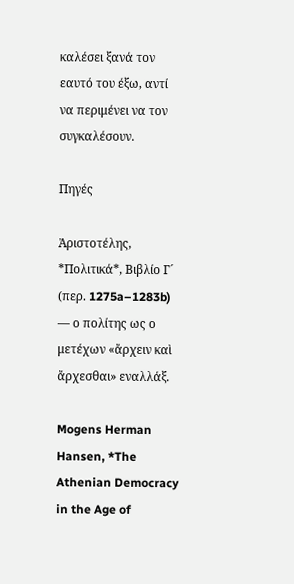καλέσει ξανά τον εαυτό του έξω, αντί να περιμένει να τον συγκαλέσουν.

Πηγές

Ἀριστοτέλης, *Πολιτικά*, Βιβλίο Γ´ (περ. 1275a–1283b) — ο πολίτης ως ο μετέχων «ἄρχειν καὶ ἄρχεσθαι» εναλλάξ.

Mogens Herman Hansen, *The Athenian Democracy in the Age of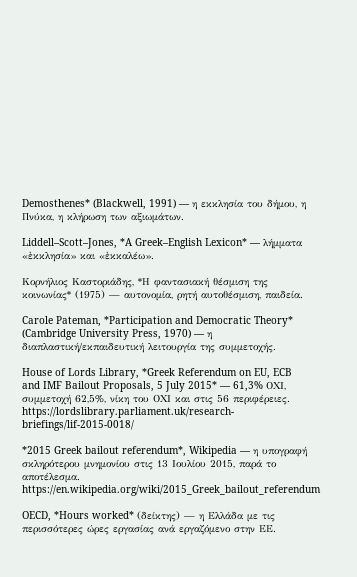Demosthenes* (Blackwell, 1991) — η εκκλησία του δήμου, η Πνύκα, η κλήρωση των αξιωμάτων.

Liddell–Scott–Jones, *A Greek–English Lexicon* — λήμματα «ἐκκλησία» και «ἐκκαλέω».

Κορνήλιος Καστοριάδης, *Η φαντασιακή θέσμιση της κοινωνίας* (1975) — αυτονομία, ρητή αυτοθέσμιση, παιδεία.

Carole Pateman, *Participation and Democratic Theory* (Cambridge University Press, 1970) — η διαπλαστική/εκπαιδευτική λειτουργία της συμμετοχής.

House of Lords Library, *Greek Referendum on EU, ECB and IMF Bailout Proposals, 5 July 2015* — 61,3% ΟΧΙ, συμμετοχή 62,5%, νίκη του ΟΧΙ και στις 56 περιφέρειες. https://lordslibrary.parliament.uk/research-briefings/lif-2015-0018/

*2015 Greek bailout referendum*, Wikipedia — η υπογραφή σκληρότερου μνημονίου στις 13 Ιουλίου 2015, παρά το αποτέλεσμα. https://en.wikipedia.org/wiki/2015_Greek_bailout_referendum

OECD, *Hours worked* (δείκτης) — η Ελλάδα με τις περισσότερες ώρες εργασίας ανά εργαζόμενο στην ΕΕ.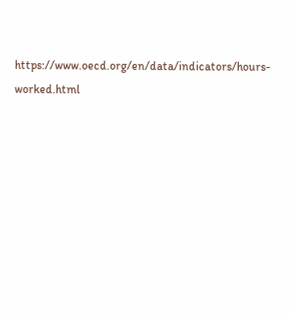https://www.oecd.org/en/data/indicators/hours-worked.html